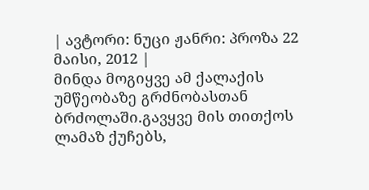| ავტორი: ნუცი ჟანრი: პროზა 22 მაისი, 2012 |
მინდა მოგიყვე ამ ქალაქის უმწეობაზე გრძნობასთან ბრძოლაში.გავყვე მის თითქოს ლამაზ ქუჩებს,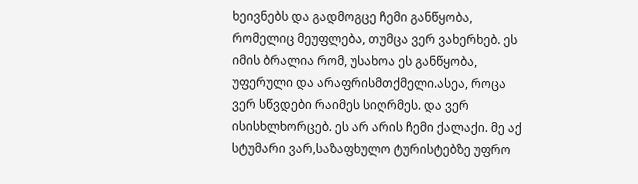ხეივნებს და გადმოგცე ჩემი განწყობა, რომელიც მეუფლება, თუმცა ვერ ვახერხებ. ეს იმის ბრალია რომ, უსახოა ეს განწყობა, უფერული და არაფრისმთქმელი.ასეა, როცა ვერ სწვდები რაიმეს სიღრმეს. და ვერ ისისხლხორცებ. ეს არ არის ჩემი ქალაქი. მე აქ სტუმარი ვარ,საზაფხულო ტურისტებზე უფრო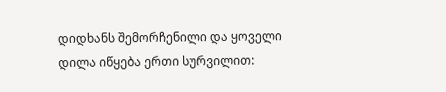დიდხანს შემორჩენილი და ყოველი დილა იწყება ერთი სურვილით: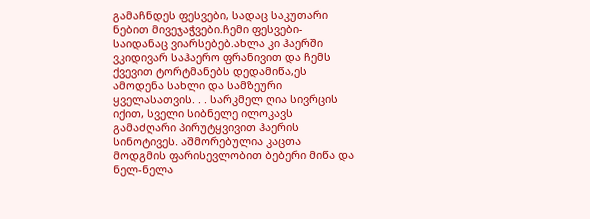გამაჩნდეს ფესვები, სადაც საკუთარი ნებით მივეჯაჭვები.ჩემი ფესვები- საიდანაც ვიარსებებ.ახლა კი ჰაერში ვკიდივარ საჰაერო ფრანივით და ჩემს ქვევით ტორტმანებს დედამიწა,ეს ამოდენა სახლი და სამზეური ყველასათვის. . . სარკმელ ღია სივრცის იქით, სველი სიბნელე ილოკავს გამაძღარი პირუტყვივით ჰაერის სინოტივეს. აშმორებულია კაცთა მოდგმის ფარისევლობით ბებერი მიწა და ნელ-ნელა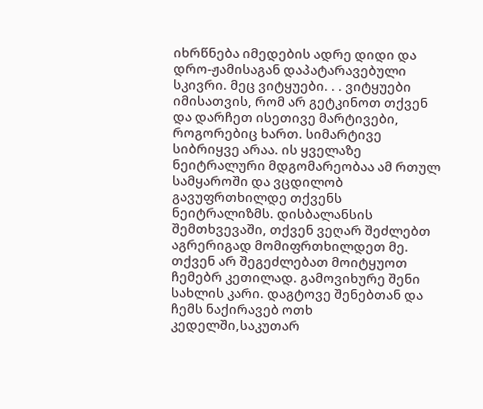იხრწნება იმედების ადრე დიდი და დრო-ჟამისაგან დაპატარავებული სკივრი. მეც ვიტყუები. . . ვიტყუები იმისათვის, რომ არ გეტკინოთ თქვენ და დარჩეთ ისეთივე მარტივები, როგორებიც ხართ. სიმარტივე სიბრიყვე არაა. ის ყველაზე ნეიტრალური მდგომარეობაა ამ რთულ სამყაროში და ვცდილობ გავუფრთხილდე თქვენს ნეიტრალიზმს. დისბალანსის შემთხვევაში, თქვენ ვეღარ შეძლებთ აგრერიგად მომიფრთხილდეთ მე. თქვენ არ შეგეძლებათ მოიტყუოთ ჩემებრ კეთილად. გამოვიხურე შენი სახლის კარი. დაგტოვე შენებთან და ჩემს ნაქირავებ ოთხ კედელში,საკუთარ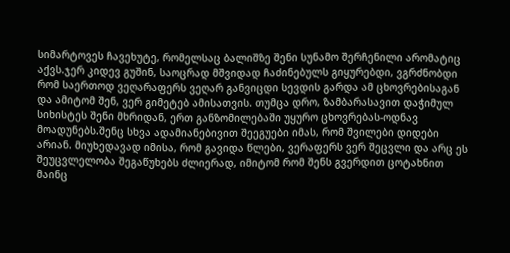სიმარტოვეს ჩავეხუტე, რომელსაც ბალიშზე შენი სუნამო შერჩენილი არომატიც აქვს.ჯერ კიდევ გუშინ, საოცრად მშვიდად ჩაძინებულს გიყურებდი, ვგრძნობდი რომ საერთოდ ვეღარაფერს ვეღარ განვიცდი სევდის გარდა ამ ცხოვრებისაგან და ამიტომ შენ, ვერ გიმეტებ ამისათვის. თუმცა დრო, ზამბარასავით დაჭიმულ სიხისტეს შენი მხრიდან, ერთ განზომილებაში უყურო ცხოვრებას-ოდნავ მოადუნებს.შენც სხვა ადამიანებივით შეეგუები იმას, რომ შვილები დიდები არიან. მიუხედავად იმისა, რომ გავიდა წლები, ვერაფერს ვერ შეცვლი და არც ეს შეუცვლელობა შეგაწუხებს ძლიერად, იმიტომ რომ შენს გვერდით ცოტახნით მაინც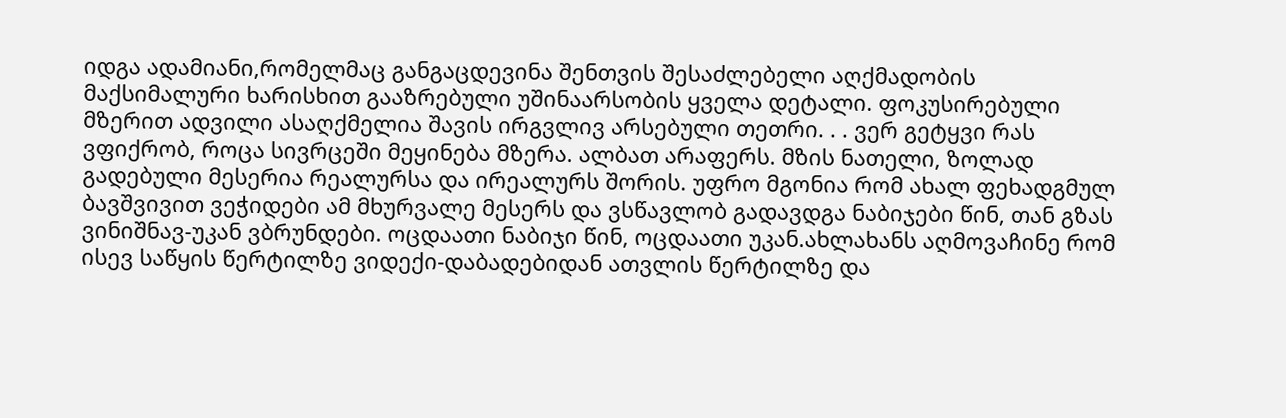იდგა ადამიანი,რომელმაც განგაცდევინა შენთვის შესაძლებელი აღქმადობის მაქსიმალური ხარისხით გააზრებული უშინაარსობის ყველა დეტალი. ფოკუსირებული მზერით ადვილი ასაღქმელია შავის ირგვლივ არსებული თეთრი. . . ვერ გეტყვი რას ვფიქრობ, როცა სივრცეში მეყინება მზერა. ალბათ არაფერს. მზის ნათელი, ზოლად გადებული მესერია რეალურსა და ირეალურს შორის. უფრო მგონია რომ ახალ ფეხადგმულ ბავშვივით ვეჭიდები ამ მხურვალე მესერს და ვსწავლობ გადავდგა ნაბიჯები წინ, თან გზას ვინიშნავ-უკან ვბრუნდები. ოცდაათი ნაბიჯი წინ, ოცდაათი უკან.ახლახანს აღმოვაჩინე რომ ისევ საწყის წერტილზე ვიდექი-დაბადებიდან ათვლის წერტილზე და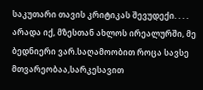საკუთარი თავის კრიტიკას შევუდექი. . . . არადა იქ, მზესთან ახლოს ირეალურში, მე ბედნიერი ვარ.საღამოობით როცა სავსე მთვარეობაა,სარკესავით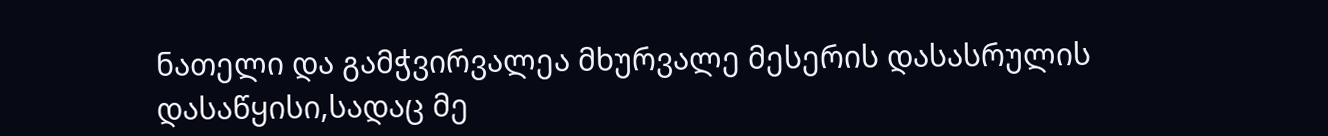ნათელი და გამჭვირვალეა მხურვალე მესერის დასასრულის დასაწყისი,სადაც მე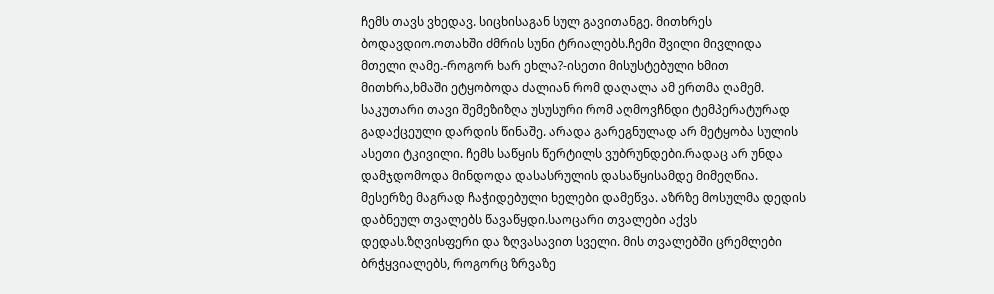ჩემს თავს ვხედავ. სიცხისაგან სულ გავითანგე. მითხრეს ბოდავდიო.ოთახში ძმრის სუნი ტრიალებს.ჩემი შვილი მივლიდა მთელი ღამე.-როგორ ხარ ეხლა?-ისეთი მისუსტებული ხმით მითხრა,ხმაში ეტყობოდა ძალიან რომ დაღალა ამ ერთმა ღამემ. საკუთარი თავი შემეზიზღა უსუსური რომ აღმოვჩნდი ტემპერატურად გადაქცეული დარდის წინაშე. არადა გარეგნულად არ მეტყობა სულის ასეთი ტკივილი. ჩემს საწყის წერტილს ვუბრუნდები.რადაც არ უნდა დამჯდომოდა მინდოდა დასასრულის დასაწყისამდე მიმეღწია. მესერზე მაგრად ჩაჭიდებული ხელები დამეწვა. აზრზე მოსულმა დედის დაბნეულ თვალებს წავაწყდი.საოცარი თვალები აქვს დედას.ზღვისფერი და ზღვასავით სველი. მის თვალებში ცრემლები ბრჭყვიალებს, როგორც ზრვაზე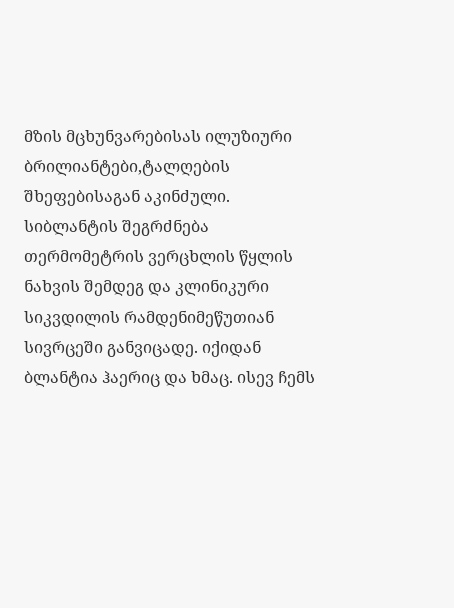მზის მცხუნვარებისას ილუზიური ბრილიანტები,ტალღების შხეფებისაგან აკინძული. სიბლანტის შეგრძნება თერმომეტრის ვერცხლის წყლის ნახვის შემდეგ და კლინიკური სიკვდილის რამდენიმეწუთიან სივრცეში განვიცადე. იქიდან ბლანტია ჰაერიც და ხმაც. ისევ ჩემს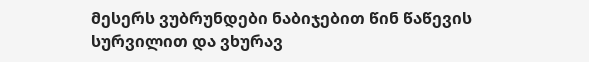მესერს ვუბრუნდები ნაბიჯებით წინ წაწევის სურვილით და ვხურავ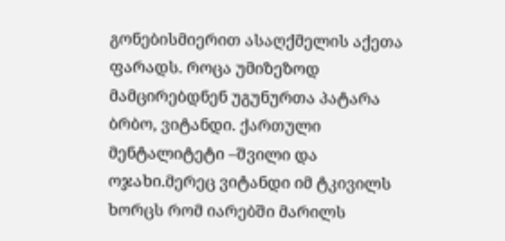გონებისმიერით ასაღქმელის აქეთა ფარადს. როცა უმიზეზოდ მამცირებდნენ უგუნურთა პატარა ბრბო, ვიტანდი. ქართული მენტალიტეტი –შვილი და ოჯახი.მერეც ვიტანდი იმ ტკივილს ხორცს რომ იარებში მარილს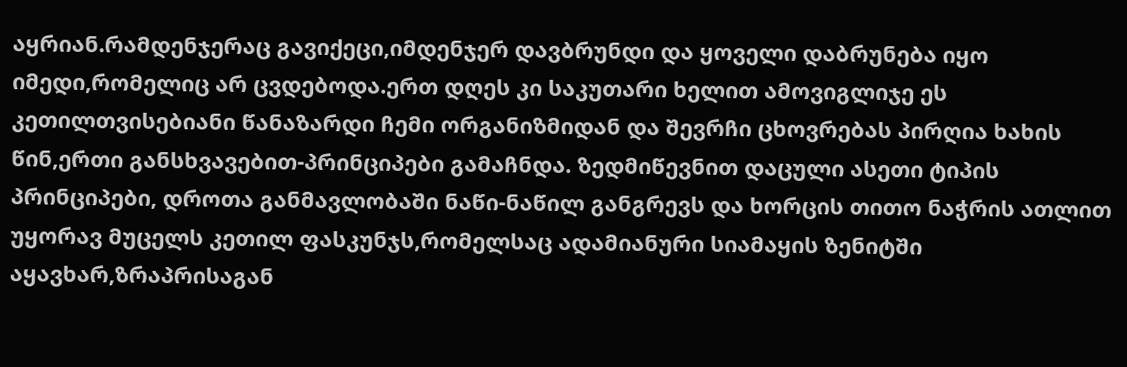აყრიან.რამდენჯერაც გავიქეცი,იმდენჯერ დავბრუნდი და ყოველი დაბრუნება იყო იმედი,რომელიც არ ცვდებოდა.ერთ დღეს კი საკუთარი ხელით ამოვიგლიჯე ეს კეთილთვისებიანი წანაზარდი ჩემი ორგანიზმიდან და შევრჩი ცხოვრებას პირღია ხახის წინ,ერთი განსხვავებით-პრინციპები გამაჩნდა. ზედმიწევნით დაცული ასეთი ტიპის პრინციპები, დროთა განმავლობაში ნაწი-ნაწილ განგრევს და ხორცის თითო ნაჭრის ათლით უყორავ მუცელს კეთილ ფასკუნჯს,რომელსაც ადამიანური სიამაყის ზენიტში აყავხარ,ზრაპრისაგან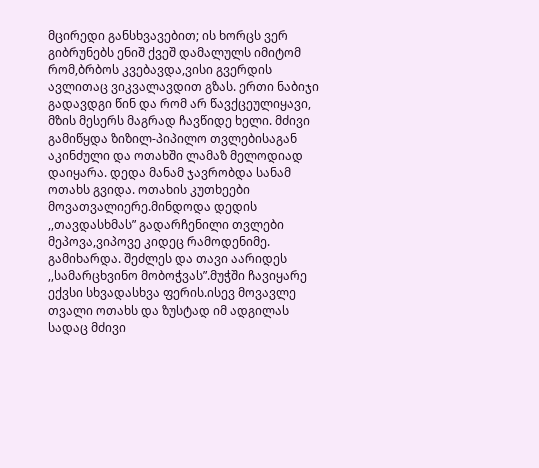მცირედი განსხვავებით; ის ხორცს ვერ გიბრუნებს ენიშ ქვეშ დამალულს იმიტომ რომ,ბრბოს კვებავდა,ვისი გვერდის ავლითაც ვიკვალავდით გზას. ერთი ნაბიჯი გადავდგი წინ და რომ არ წავქცეულიყავი, მზის მესერს მაგრად ჩავწიდე ხელი. მძივი გამიწყდა ზიზილ-პიპილო თვლებისაგან აკინძული და ოთახში ლამაზ მელოდიად დაიყარა. დედა მანამ ჯავრობდა სანამ ოთახს გვიდა. ოთახის კუთხეები მოვათვალიერე.მინდოდა დედის ,,თავდასხმას” გადარჩენილი თვლები მეპოვა,ვიპოვე კიდეც რამოდენიმე. გამიხარდა. შეძლეს და თავი აარიდეს ,,სამარცხვინო მობოჭვას”.მუჭში ჩავიყარე ექვსი სხვადასხვა ფერის.ისევ მოვავლე თვალი ოთახს და ზუსტად იმ ადგილას სადაც მძივი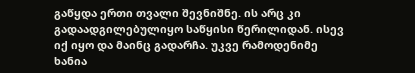გაწყდა ერთი თვალი შევნიშნე. ის არც კი გადაადგილებულიყო საწყისი წერილიდან. ისევ იქ იყო და მაინც გადარჩა. უკვე რამოდენიმე ხანია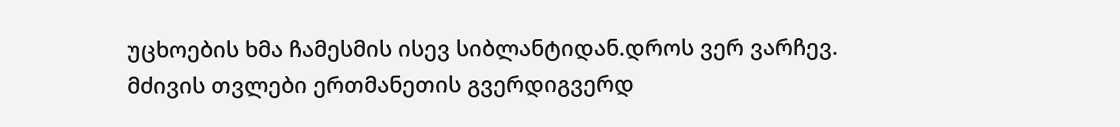უცხოების ხმა ჩამესმის ისევ სიბლანტიდან.დროს ვერ ვარჩევ. მძივის თვლები ერთმანეთის გვერდიგვერდ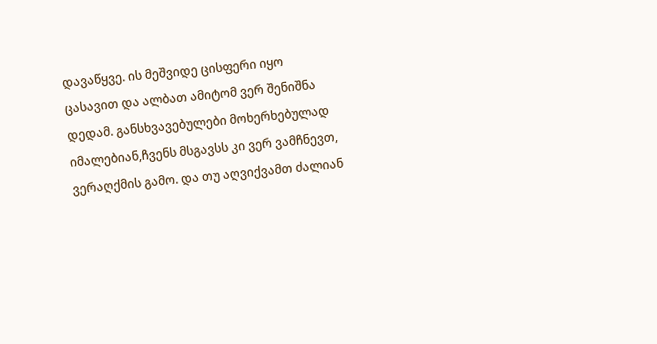დავაწყვე. ის მეშვიდე ცისფერი იყო ცასავით და ალბათ ამიტომ ვერ შენიშნა დედამ. განსხვავებულები მოხერხებულად იმალებიან,ჩვენს მსგავსს კი ვერ ვამჩნევთ, ვერაღქმის გამო. და თუ აღვიქვამთ ძალიან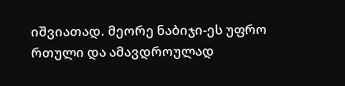იშვიათად. მეორე ნაბიჯი-ეს უფრო რთული და ამავდროულად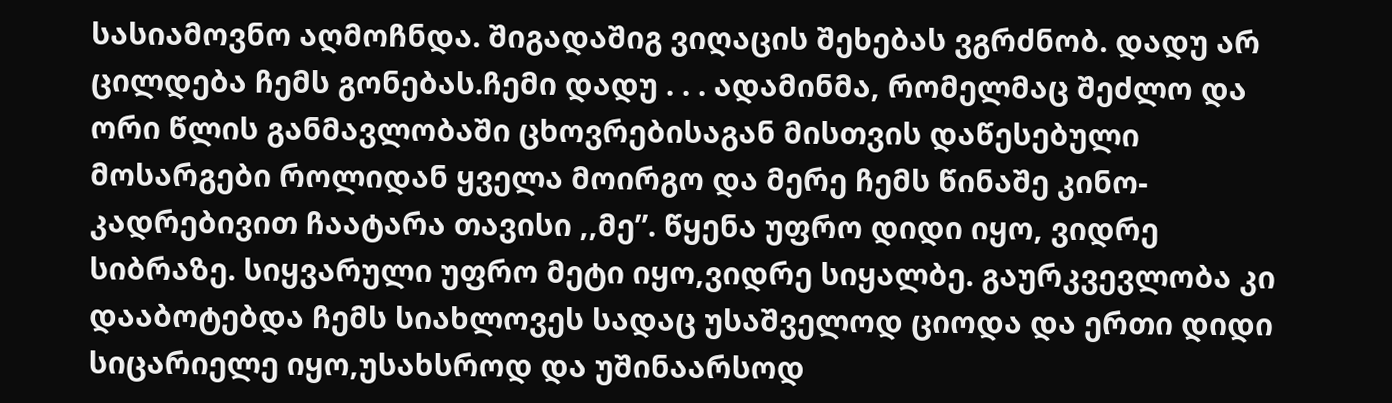სასიამოვნო აღმოჩნდა. შიგადაშიგ ვიღაცის შეხებას ვგრძნობ. დადუ არ ცილდება ჩემს გონებას.ჩემი დადუ . . . ადამინმა, რომელმაც შეძლო და ორი წლის განმავლობაში ცხოვრებისაგან მისთვის დაწესებული მოსარგები როლიდან ყველა მოირგო და მერე ჩემს წინაშე კინო-კადრებივით ჩაატარა თავისი ,,მე”. წყენა უფრო დიდი იყო, ვიდრე სიბრაზე. სიყვარული უფრო მეტი იყო,ვიდრე სიყალბე. გაურკვევლობა კი დააბოტებდა ჩემს სიახლოვეს სადაც უსაშველოდ ციოდა და ერთი დიდი სიცარიელე იყო,უსახსროდ და უშინაარსოდ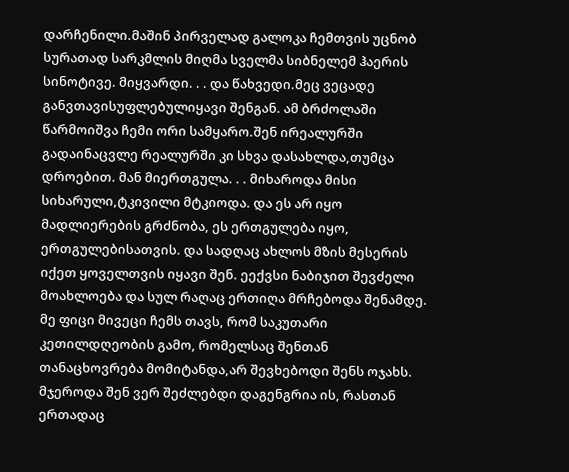დარჩენილი.მაშინ პირველად გალოკა ჩემთვის უცნობ სურათად სარკმლის მიღმა სველმა სიბნელემ ჰაერის სინოტივე. მიყვარდი. . . და წახვედი.მეც ვეცადე განვთავისუფლებულიყავი შენგან. ამ ბრძოლაში წარმოიშვა ჩემი ორი სამყარო.შენ ირეალურში გადაინაცვლე რეალურში კი სხვა დასახლდა,თუმცა დროებით. მან მიერთგულა. . . მიხაროდა მისი სიხარული,ტკივილი მტკიოდა. და ეს არ იყო მადლიერების გრძნობა, ეს ერთგულება იყო, ერთგულებისათვის. და სადღაც ახლოს მზის მესერის იქეთ ყოველთვის იყავი შენ. ეექვსი ნაბიჯით შევძელი მოახლოება და სულ რაღაც ერთიღა მრჩებოდა შენამდე. მე ფიცი მივეცი ჩემს თავს, რომ საკუთარი კეთილდღეობის გამო, რომელსაც შენთან თანაცხოვრება მომიტანდა,არ შევხებოდი შენს ოჯახს. მჯეროდა შენ ვერ შეძლებდი დაგენგრია ის, რასთან ერთადაც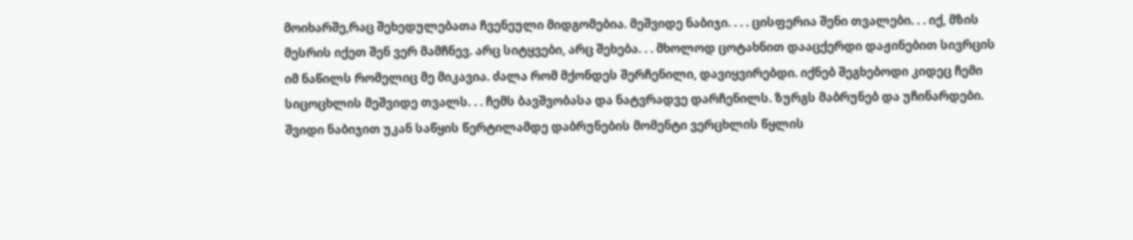მოიხარშე,რაც შეხედულებათა ჩვენეული მიდგომებია. მეშვიდე ნაბიჯი. . . . ცისფერია შენი თვალები. . . იქ, მზის მესრის იქეთ შენ ვერ მამჩნევ. არც სიტყვები, არც შეხება. . . მხოლოდ ცოტახნით დააცქერდი დაჟინებით სივრცის იმ ნაწილს რომელიც მე მიკავია. ძალა რომ მქონდეს შერჩენილი, დავიყვირებდი. იქნებ შეგხებოდი კიდეც ჩემი სიცოცხლის მეშვიდე თვალს. . . ჩემს ბავშვობასა და ნატვრადვე დარჩენილს. ზურგს მაბრუნებ და უჩინარდები. შვიდი ნაბიჯით უკან საწყის წერტილამდე დაბრუნების მომენტი ვერცხლის წყლის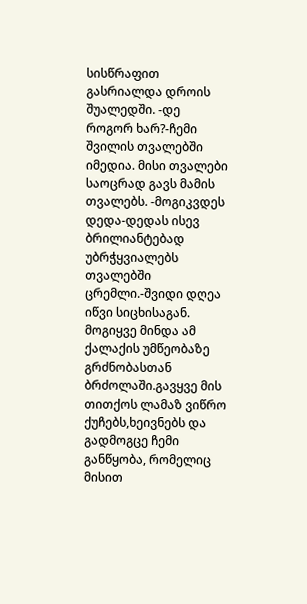სისწრაფით გასრიალდა დროის შუალედში. -დე როგორ ხარ?-ჩემი შვილის თვალებში იმედია. მისი თვალები საოცრად გავს მამის თვალებს. -მოგიკვდეს დედა-დედას ისევ ბრილიანტებად უბრჭყვიალებს თვალებში ცრემლი.-შვიდი დღეა იწვი სიცხისაგან. მოგიყვე მინდა ამ ქალაქის უმწეობაზე გრძნობასთან ბრძოლაში.გავყვე მის თითქოს ლამაზ ვიწრო ქუჩებს,ხეივნებს და გადმოგცე ჩემი განწყობა, რომელიც მისით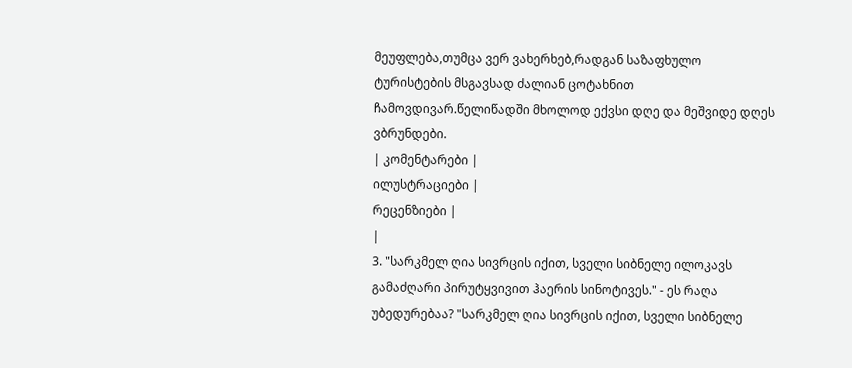მეუფლება,თუმცა ვერ ვახერხებ,რადგან საზაფხულო ტურისტების მსგავსად ძალიან ცოტახნით ჩამოვდივარ.წელიწადში მხოლოდ ექვსი დღე და მეშვიდე დღეს ვბრუნდები.
| კომენტარები |
ილუსტრაციები |
რეცენზიები |
|
3. "სარკმელ ღია სივრცის იქით, სველი სიბნელე ილოკავს გამაძღარი პირუტყვივით ჰაერის სინოტივეს." - ეს რაღა უბედურებაა? "სარკმელ ღია სივრცის იქით, სველი სიბნელე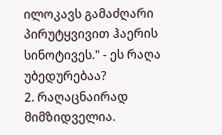ილოკავს გამაძღარი პირუტყვივით ჰაერის სინოტივეს." - ეს რაღა უბედურებაა?
2. რაღაცნაირად მიმზიდველია.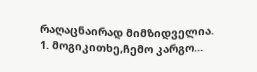რაღაცნაირად მიმზიდველია.
1. მოგიკითხე,ჩემო კარგო...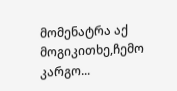მომენატრა აქ მოგიკითხე,ჩემო კარგო...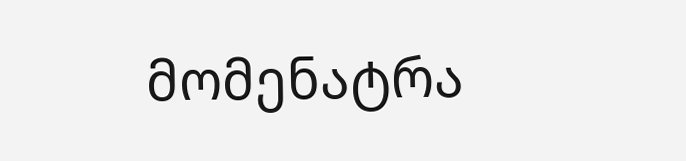მომენატრა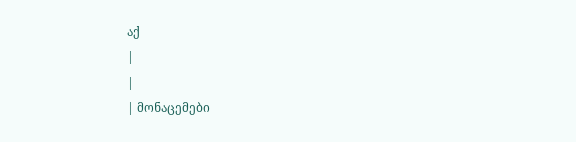აქ
|
|
| მონაცემები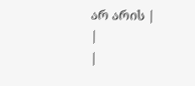არ არის |
|
|